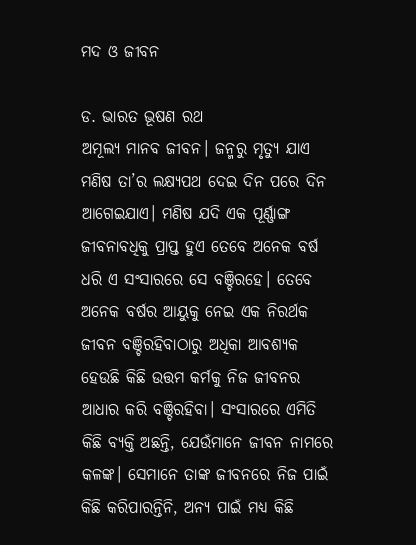ମଦ ଓ ଜୀବନ

ଡ. ଭାରତ ଭୂଷଣ ରଥ
ଅମୂଲ୍ୟ ମାନବ ଜୀବନ। ଜନ୍ମରୁ ମୃତ୍ୟୁ ଯାଏ ମଣିଷ ତା’ର ଲକ୍ଷ୍ୟପଥ ଦେଇ ଦିନ ପରେ ଦିନ ଆଗେଇଯାଏ। ମଣିଷ ଯଦି ଏକ ପୂର୍ଣ୍ଣାଙ୍ଗ ଜୀବନାବଧିକୁ ପ୍ରାପ୍ତ ହୁଏ ତେବେ ଅନେକ ବର୍ଷ ଧରି ଏ ସଂସାରରେ ସେ ବଞ୍ଚିରହେ। ତେବେ ଅନେକ ବର୍ଷର ଆୟୁକୁ ନେଇ ଏକ ନିରର୍ଥକ ଜୀବନ ବଞ୍ଚିରହିବାଠାରୁ ଅଧିକା ଆବଶ୍ୟକ ହେଉଛି କିଛି ଉତ୍ତମ କର୍ମକୁ ନିଜ ଜୀବନର ଆଧାର କରି ବଞ୍ଚିରହିବା। ସଂସାରରେ ଏମିତି କିଛି ବ୍ୟକ୍ତି ଅଛନ୍ତି, ଯେଉଁମାନେ ଜୀବନ ନାମରେ କଳଙ୍କ। ସେମାନେ ତାଙ୍କ ଜୀବନରେ ନିଜ ପାଇଁ କିଛି କରିପାରନ୍ତିନି, ଅନ୍ୟ ପାଇଁ ମଧ୍ୟ କିଛି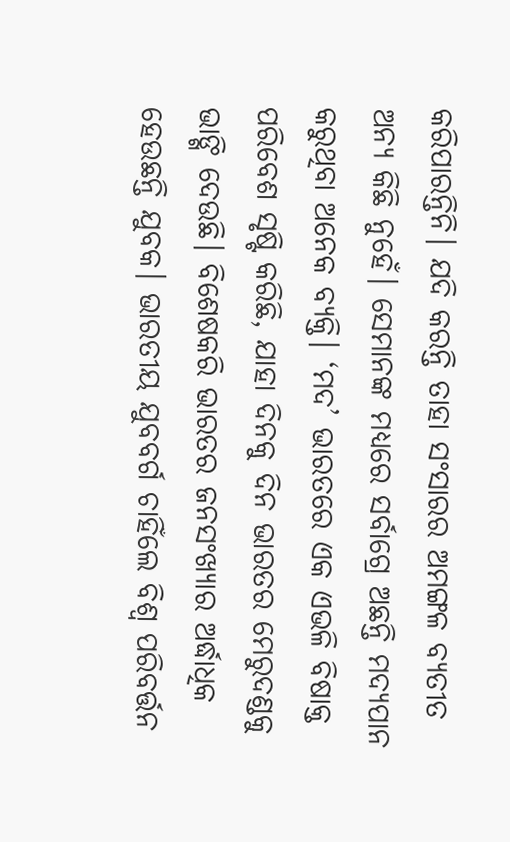କରିପାରନ୍ତିନି। ଯଦି କରନ୍ତି ତାହା ସଂସାରର ଅମଙ୍ଗଳ ବ୍ୟତୀତ ଅନ୍ୟ କିଛି ନୁହେଁ। ସେମାନଙ୍କ ମଧ୍ୟରେ ସର୍ବାଗ୍ରେ ଅଛନ୍ତି ମଦ୍ୟପାନ କରୁଥିବା ଅନେକ ବ୍ୟକ୍ତି। ‘ମଦ’ ଭାରତରେ ଏକ ଏଭଳି ବିଷାକ୍ତ ପରିବେଶ ସୃଷ୍ଟି କରିଛି, ଯାହା ଦିନକୁ ଦିନ ଭାରତର ମେରୁଦଣ୍ଡକୁ ଭାଙ୍ଗି ଦେଉଛି। ବିଶେଷକରି ଭାରତର ଜନସଂଖ୍ୟାର ଅର୍ଦ୍ଧାଧିକ ହେଉଛନ୍ତି ଯୁବକ। ଭାରତୀୟ ଯୁବବର୍ଗ ଚାହିଁଲେ ବିଶ୍ୱ ପରିବର୍ତ୍ତନ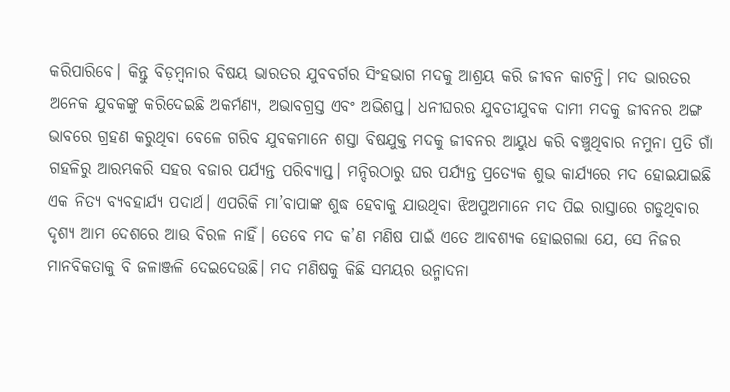କରିପାରିବେ। କିନ୍ତୁ ବିଡ଼ମ୍ବନାର ବିଷୟ ଭାରତର ଯୁବବର୍ଗର ସିଂହଭାଗ ମଦକୁ ଆଶ୍ରୟ କରି ଜୀବନ କାଟନ୍ତି। ମଦ ଭାରତର ଅନେକ ଯୁବକଙ୍କୁ କରିଦେଇଛି ଅକର୍ମଣ୍ୟ, ଅଭାବଗ୍ରସ୍ତ ଏବଂ ଅଭିଶପ୍ତ। ଧନୀଘରର ଯୁବତୀଯୁବକ ଦାମୀ ମଦକୁ ଜୀବନର ଅଙ୍ଗ ଭାବରେ ଗ୍ରହଣ କରୁଥିବା ବେଳେ ଗରିବ ଯୁବକମାନେ ଶସ୍ତା ବିଷଯୁକ୍ତ ମଦକୁ ଜୀବନର ଆୟୁଧ କରି ବଞ୍ଚୁଥିବାର ନମୁନା ପ୍ରତି ଗାଁ ଗହଳିରୁ ଆରମ୍ଭକରି ସହର ବଜାର ପର୍ଯ୍ୟନ୍ତ ପରିବ୍ୟାପ୍ତ। ମନ୍ଦିରଠାରୁ ଘର ପର୍ଯ୍ୟନ୍ତ ପ୍ରତ୍ୟେକ ଶୁଭ କାର୍ଯ୍ୟରେ ମଦ ହୋଇଯାଇଛି ଏକ ନିତ୍ୟ ବ୍ୟବହାର୍ଯ୍ୟ ପଦାର୍ଥ। ଏପରିକି ମା’ବାପାଙ୍କ ଶୁଦ୍ଧ ହେବାକୁ ଯାଉଥିବା ଝିଅପୁଅମାନେ ମଦ ପିଇ ରାସ୍ତାରେ ଗଡୁଥିବାର ଦୃଶ୍ୟ ଆମ ଦେଶରେ ଆଉ ବିରଳ ନାହିଁ। ତେବେ ମଦ କ’ଣ ମଣିଷ ପାଇଁ ଏତେ ଆବଶ୍ୟକ ହୋଇଗଲା ଯେ, ସେ ନିଜର ମାନବିକତାକୁ ବି ଜଳାଞ୍ଜଳି ଦେଇଦେଉଛି। ମଦ ମଣିଷକୁ କିଛି ସମୟର ଉନ୍ମାଦନା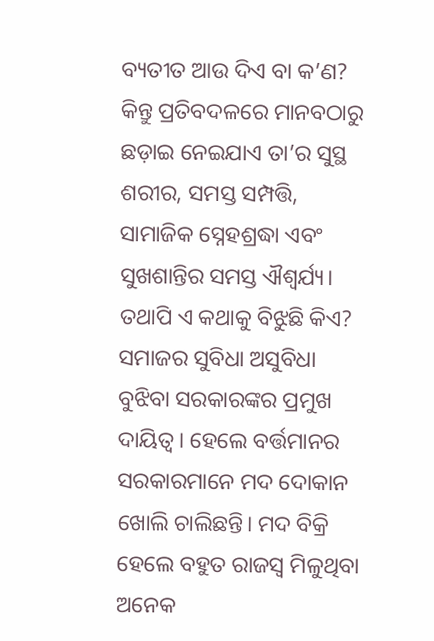ବ୍ୟତୀତ ଆଉ ଦିଏ ବା କ’ଣ? କିନ୍ତୁ ପ୍ରତିବଦଳରେ ମାନବଠାରୁ ଛଡ଼ାଇ ନେଇଯାଏ ତା’ର ସୁସ୍ଥ ଶରୀର, ସମସ୍ତ ସମ୍ପତ୍ତି, ସାମାଜିକ ସ୍ନେହଶ୍ରଦ୍ଧା ଏବଂ ସୁଖଶାନ୍ତିର ସମସ୍ତ ଐଶ୍ୱର୍ଯ୍ୟ। ତଥାପି ଏ କଥାକୁ ବିଝୁଛି କିଏ? ସମାଜର ସୁବିଧା ଅସୁବିଧା ବୁଝିବା ସରକାରଙ୍କର ପ୍ରମୁଖ ଦାୟିତ୍ୱ। ହେଲେ ବର୍ତ୍ତମାନର ସରକାରମାନେ ମଦ ଦୋକାନ ଖୋଲି ଚାଲିଛନ୍ତି। ମଦ ବିକ୍ରି ହେଲେ ବହୁତ ରାଜସ୍ବ ମିଳୁଥିବା ଅନେକ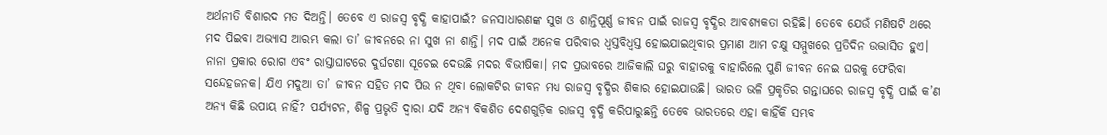ଅର୍ଥନୀତି ବିଶାରଦ ମତ ଦିଅନ୍ତି। ତେବେ ଏ ରାଜସ୍ବ ବୃଦ୍ଧି କାହାପାଇଁ? ଜନସାଧାରଣଙ୍କ ସୁଖ ଓ ଶାନ୍ତିପୂର୍ଣ୍ଣ ଜୀବନ ପାଇଁ ରାଜସ୍ବ ବୃଦ୍ଧିର ଆବଶ୍ୟକତା ରହିଛି। ତେବେ ଯେଉଁ ମଣିଷଟି ଥରେ ମଦ ପିଇବା ଅଭ୍ୟାସ ଆରମ୍ଭ କଲା ତା’ ଜୀବନରେ ନା ସୁଖ ନା ଶାନ୍ତି। ମଦ ପାଇଁ ଅନେକ ପରିବାର ଧ୍ୱସ୍ତବିଧ୍ୱସ୍ତ ହୋଇଯାଇଥିବାର ପ୍ରମାଣ ଆମ ଚକ୍ଷୁ ସମ୍ମୁଖରେ ପ୍ରତିଦିନ ଉଦ୍ଭାସିତ ହୁଏ। ନାନା ପ୍ରକାର ରୋଗ ଏବଂ ରାସ୍ତାଘାଟରେ ଦୁର୍ଘଟଣା ସୂଚେଇ ଦେଉଛି ମଦର ବିଭୀଷିକା। ମଦ ପ୍ରଭାବରେ ଆଜିକାଲି ଘରୁ ବାହାରକୁ ବାହାରିଲେ ପୁଣି ଜୀବନ ନେଇ ଘରକୁ ଫେରିବା ସନ୍ଦେହଜନକ। ଯିଏ ମଦୁଆ ତା’ ଜୀବନ ସହିତ ମଦ ପିଉ ନ ଥିବା ଲୋକଟିର ଜୀବନ ମଧ୍ୟ ରାଜସ୍ବ ବୃଦ୍ଧିର ଶିକାର ହୋଇଯାଉଛି। ଭାରତ ଭଳି ପ୍ରକୃତିର ଗନ୍ତାଘରେ ରାଜସ୍ବ ବୃଦ୍ଧି ପାଇଁ କ’ଣ ଅନ୍ୟ କିଛି ଉପାୟ ନାହିଁ? ପର୍ଯ୍ୟଟନ, ଶିଳ୍ପ ପ୍ରଭୃତି ଦ୍ୱାରା ଯଦି ଅନ୍ୟ ବିକଶିତ ଦେଶଗୁଡ଼ିକ ରାଜସ୍ବ ବୃଦ୍ଧି କରିପାରୁଛନ୍ତି ତେବେ ଭାରତରେ ଏହା କାହିଁକି ସମ୍ଭବ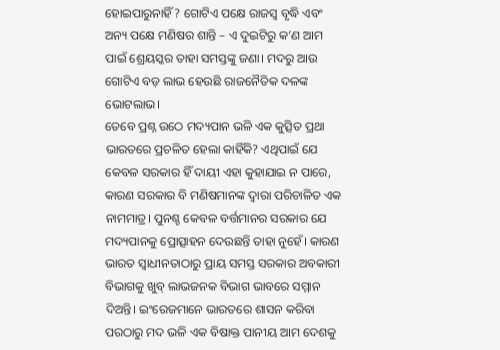ହୋଇପାରୁନାହିଁ? ଗୋଟିଏ ପକ୍ଷେ ରାଜସ୍ବ ବୃଦ୍ଧି ଏବଂ ଅନ୍ୟ ପକ୍ଷେ ମଣିଷର ଶାନ୍ତି – ଏ ଦୁଇଟିରୁ କ’ଣ ଆମ ପାଇଁ ଶ୍ରେୟସ୍କର ତାହା ସମସ୍ତଙ୍କୁ ଜଣା। ମଦରୁ ଆଉ ଗୋଟିଏ ବଡ଼ ଲାଭ ହେଉଛି ରାଜନୈତିକ ଦଳଙ୍କ ଭୋଟଲାଭ।
ତେବେ ପ୍ରଶ୍ନ ଉଠେ ମଦ୍ୟପାନ ଭଳି ଏକ କୁତ୍ସିତ ପ୍ରଥା ଭାରତରେ ପ୍ରଚଳିତ ହେଲା କାହିଁକି? ଏଥିପାଇଁ ଯେ କେବଳ ସରକାର ହିଁ ଦାୟୀ ଏହା କୁହାଯାଇ ନ ପାରେ, କାରଣ ସରକାର ବି ମଣିଷମାନଙ୍କ ଦ୍ୱାରା ପରିଚାଳିତ ଏକ ନାମମାତ୍ର। ପୁନଶ୍ଚ କେବଳ ବର୍ତ୍ତମାନର ସରକାର ଯେ ମଦ୍ୟପାନକୁ ପ୍ରୋତ୍ସାହନ ଦେଉଛନ୍ତି ତାହା ନୁହେଁ। କାରଣ ଭାରତ ସ୍ବାଧୀନତାଠାରୁ ପ୍ରାୟ ସମସ୍ତ ସରକାର ଅବକାରୀ ବିଭାଗକୁ ଖୁବ୍‌ ଲାଭଜନକ ବିଭାଗ ଭାବରେ ସମ୍ମାନ ଦିଅନ୍ତି। ଇଂରେଜମାନେ ଭାରତରେ ଶାସନ କରିବା ପରଠାରୁ ମଦ ଭଳି ଏକ ବିଷାକ୍ତ ପାନୀୟ ଆମ ଦେଶକୁ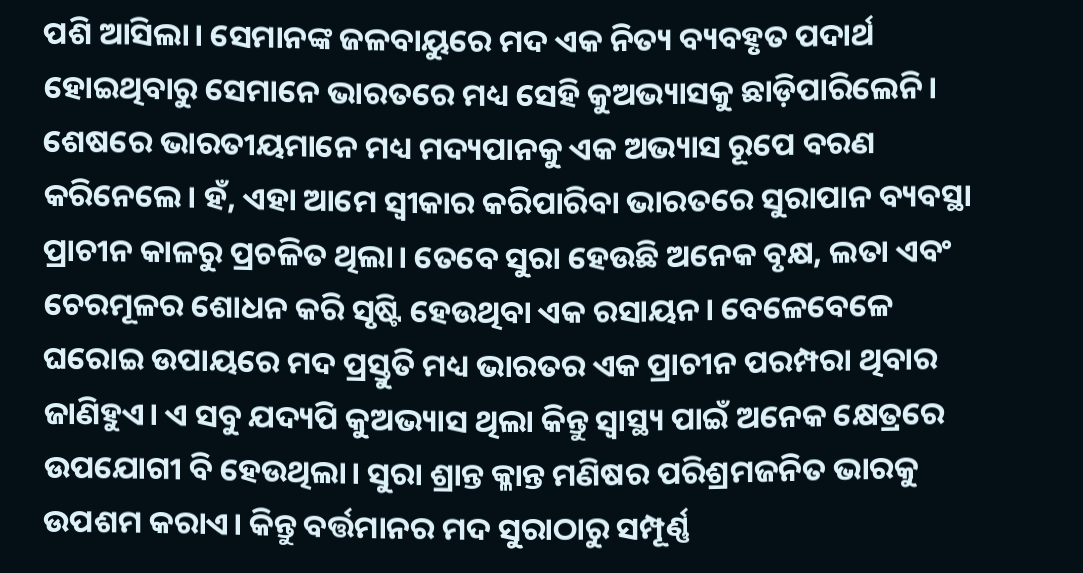ପଶି ଆସିଲା। ସେମାନଙ୍କ ଜଳବାୟୁରେ ମଦ ଏକ ନିତ୍ୟ ବ୍ୟବହୃତ ପଦାର୍ଥ ହୋଇଥିବାରୁ ସେମାନେ ଭାରତରେ ମଧ୍ୟ ସେହି କୁଅଭ୍ୟାସକୁ ଛାଡ଼ିପାରିଲେନି। ଶେଷରେ ଭାରତୀୟମାନେ ମଧ୍ୟ ମଦ୍ୟପାନକୁ ଏକ ଅଭ୍ୟାସ ରୂପେ ବରଣ କରିନେଲେ। ହଁ, ଏହା ଆମେ ସ୍ବୀକାର କରିପାରିବା ଭାରତରେ ସୁରାପାନ ବ୍ୟବସ୍ଥା ପ୍ରାଚୀନ କାଳରୁ ପ୍ରଚଳିତ ଥିଲା। ତେବେ ସୁରା ହେଉଛି ଅନେକ ବୃକ୍ଷ, ଲତା ଏବଂ ଚେରମୂଳର ଶୋଧନ କରି ସୃଷ୍ଟି ହେଉଥିବା ଏକ ରସାୟନ। ବେଳେବେଳେ ଘରୋଇ ଉପାୟରେ ମଦ ପ୍ରସ୍ତୁତି ମଧ୍ୟ ଭାରତର ଏକ ପ୍ରାଚୀନ ପରମ୍ପରା ଥିବାର ଜାଣିହୁଏ। ଏ ସବୁ ଯଦ୍ୟପି କୁଅଭ୍ୟାସ ଥିଲା କିନ୍ତୁ ସ୍ବାସ୍ଥ୍ୟ ପାଇଁ ଅନେକ କ୍ଷେତ୍ରରେ ଉପଯୋଗୀ ବି ହେଉଥିଲା। ସୁରା ଶ୍ରାନ୍ତ କ୍ଳାନ୍ତ ମଣିଷର ପରିଶ୍ରମଜନିତ ଭାରକୁ ଉପଶମ କରାଏ। କିନ୍ତୁ ବର୍ତ୍ତମାନର ମଦ ସୁରାଠାରୁ ସମ୍ପୂର୍ଣ୍ଣ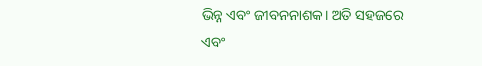ଭିନ୍ନ ଏବଂ ଜୀବନନାଶକ। ଅତି ସହଜରେ ଏବଂ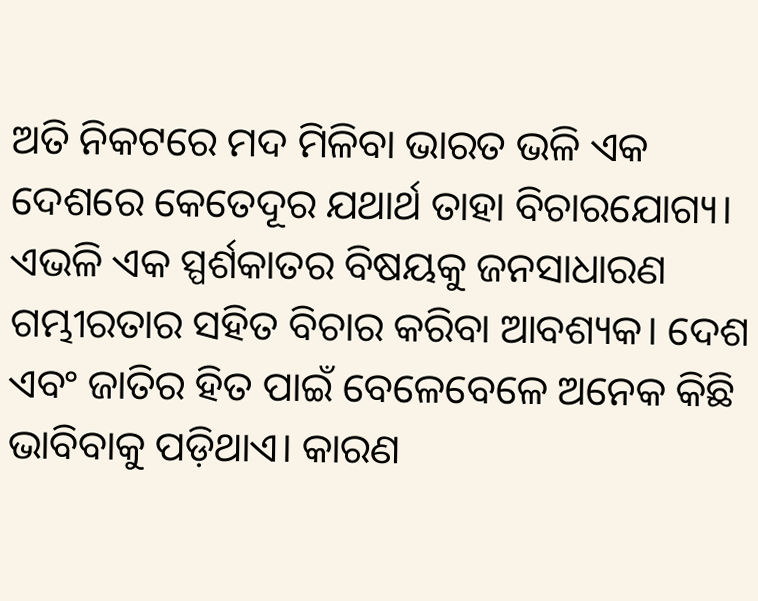ଅତି ନିକଟରେ ମଦ ମିଳିବା ଭାରତ ଭଳି ଏକ ଦେଶରେ କେତେଦୂର ଯଥାର୍ଥ ତାହା ବିଚାରଯୋଗ୍ୟ। ଏଭଳି ଏକ ସ୍ପର୍ଶକାତର ବିଷୟକୁ ଜନସାଧାରଣ ଗମ୍ଭୀରତାର ସହିତ ବିଚାର କରିବା ଆବଶ୍ୟକ। ଦେଶ ଏବଂ ଜାତିର ହିତ ପାଇଁ ବେଳେବେଳେ ଅନେକ କିଛି ଭାବିବାକୁ ପଡ଼ିଥାଏ। କାରଣ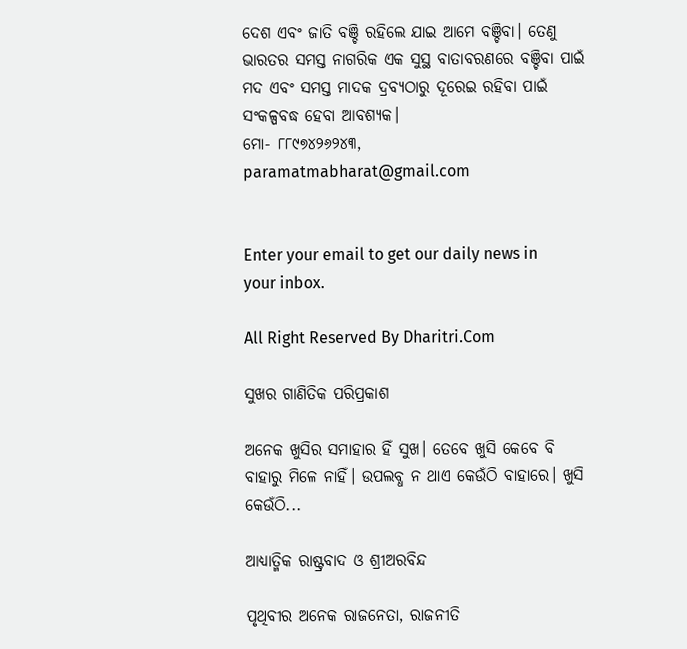ଦେଶ ଏବଂ ଜାତି ବଞ୍ଚି ରହିଲେ ଯାଇ ଆମେ ବଞ୍ଚିବା। ତେଣୁ ଭାରତର ସମସ୍ତ ନାଗରିକ ଏକ ସୁସ୍ଥ ବାତାବରଣରେ ବଞ୍ଚିବା ପାଇଁ ମଦ ଏବଂ ସମସ୍ତ ମାଦକ ଦ୍ରବ୍ୟଠାରୁ ଦୂରେଇ ରହିବା ପାଇଁ ସଂକଳ୍ପବଦ୍ଧ ହେବା ଆବଶ୍ୟକ।
ମୋ- ୮୮୯୭୪୨୬୨୪୩, paramatmabharat@gmail.com


Enter your email to get our daily news in your inbox.

All Right Reserved By Dharitri.Com

ସୁଖର ଗାଣିତିକ ପରିପ୍ରକାଶ

ଅନେକ ଖୁସିର ସମାହାର ହିଁ ସୁଖ। ତେବେ ଖୁସି କେବେ ବି ବାହାରୁ ମିଳେ ନାହିଁ। ଉପଲବ୍ଧ ନ ଥାଏ କେଉଁଠି ବାହାରେ। ଖୁସି କେଉଁଠି...

ଆଧ୍ୟାତ୍ମିକ ରାଷ୍ଟ୍ରବାଦ ଓ ଶ୍ରୀଅରବିନ୍ଦ

ପୃଥିବୀର ଅନେକ ରାଜନେତା, ରାଜନୀତି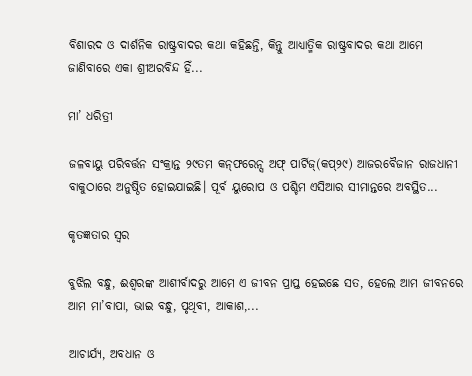ବିଶାରଦ ଓ ଦାର୍ଶନିକ ରାଷ୍ଟ୍ରବାଦର କଥା କହିଛନ୍ତି, କିନ୍ତୁ ଆଧ୍ୟାତ୍ମିକ ରାଷ୍ଟ୍ରବାଦର କଥା ଆମେ ଜାଣିବାରେ ଏକା ଶ୍ରୀଅରବିନ୍ଦ ହିଁ...

ମା’ ଧରିତ୍ରୀ

ଜଳବାୟୁ ପରିବର୍ତ୍ତନ ସଂକ୍ରାନ୍ତ ୨୯ତମ କନ୍‌ଫରେନ୍ସ ଅଫ୍‌ ପାର୍ଟିଜ୍‌(କପ୍‌୨୯) ଆଜରବୈଜାନ ରାଜଧାନୀ ବାକୁଠାରେ ଅନୁଷ୍ଠିତ ହୋଇଯାଇଛି। ପୂର୍ବ ୟୁରୋପ ଓ ପଶ୍ଚିମ ଏସିଆର ସୀମାନ୍ତରେ ଅବସ୍ଥିତ...

କୃତଜ୍ଞତାର ସ୍ବର

ବୁଝିଲ ବନ୍ଧୁ, ଈଶ୍ବରଙ୍କ ଆଶୀର୍ବାଦରୁ ଆମେ ଏ ଜୀବନ ପ୍ରାପ୍ତ ହେଇଛେ ସତ, ହେଲେ ଆମ ଜୀବନରେ ଆମ ମା’ବାପା, ଭାଇ ବନ୍ଧୁ, ପୃଥିବୀ, ଆକାଶ,...

ଆଚାର୍ଯ୍ୟ, ଅବଧାନ ଓ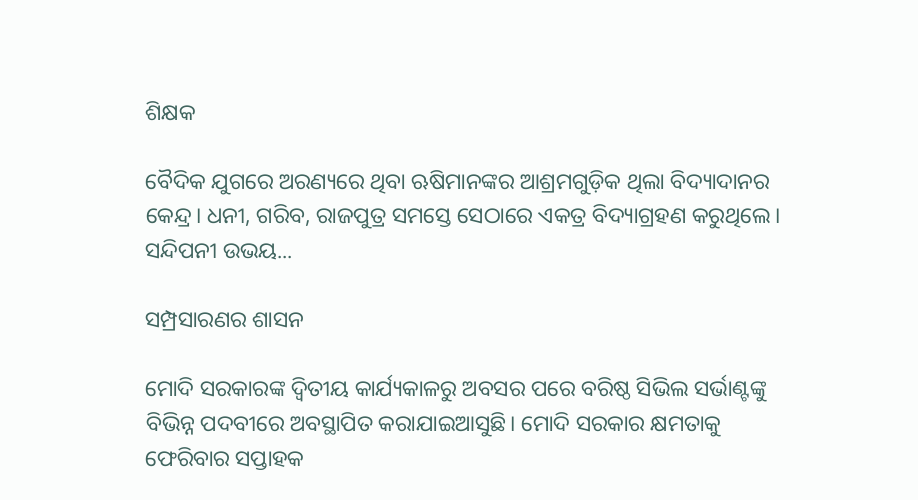ଶିକ୍ଷକ

ବୈଦିକ ଯୁଗରେ ଅରଣ୍ୟରେ ଥିବା ଋଷିମାନଙ୍କର ଆଶ୍ରମଗୁଡ଼ିକ ଥିଲା ବିଦ୍ୟାଦାନର କେନ୍ଦ୍ର। ଧନୀ, ଗରିବ, ରାଜପୁତ୍ର ସମସ୍ତେ ସେଠାରେ ଏକତ୍ର ବିଦ୍ୟାଗ୍ରହଣ କରୁଥିଲେ। ସନ୍ଦିପନୀ ଉଭୟ...

ସମ୍ପ୍ରସାରଣର ଶାସନ

ମୋଦି ସରକାରଙ୍କ ଦ୍ୱିତୀୟ କାର୍ଯ୍ୟକାଳରୁ ଅବସର ପରେ ବରିଷ୍ଠ ସିଭିଲ ସର୍ଭାଣ୍ଟଙ୍କୁ ବିଭିନ୍ନ ପଦବୀରେ ଅବସ୍ଥାପିତ କରାଯାଇଆସୁଛି। ମୋଦି ସରକାର କ୍ଷମତାକୁ ଫେରିବାର ସପ୍ତାହକ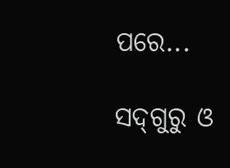ପରେ...

ସଦ୍‌ଗୁରୁ ଓ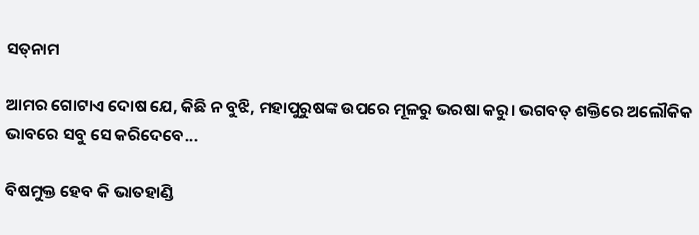ସତ୍‌ନାମ

ଆମର ଗୋଟାଏ ଦୋଷ ଯେ, କିଛି ନ ବୁଝି, ମହାପୁରୁଷଙ୍କ ଉପରେ ମୂଳରୁ ଭରଷା କରୁ। ଭଗବତ୍‌ ଶକ୍ତିରେ ଅଲୌକିକ ଭାବରେ ସବୁ ସେ କରିଦେବେ...

ବିଷମୁକ୍ତ ହେବ କି ଭାତହାଣ୍ଡି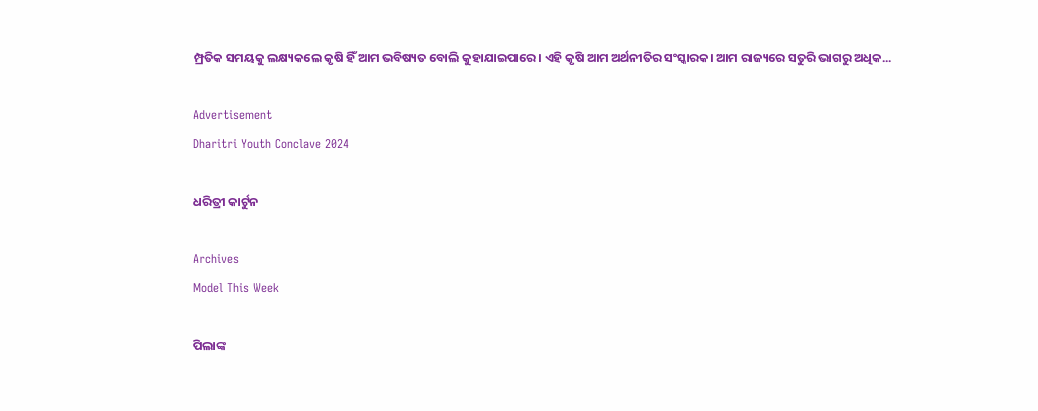ମ୍ପ୍ରତିକ ସମୟକୁ ଲକ୍ଷ୍ୟକଲେ କୃଷି ହିଁ ଆମ ଭବିଷ୍ୟତ ବୋଲି କୁହାଯାଇପାରେ। ଏହି କୃଷି ଆମ ଅର୍ଥନୀତିର ସଂସ୍କାରକ। ଆମ ରାଜ୍ୟରେ ସତୁରି ଭାଗରୁ ଅଧିକ...

Advertisement
Dharitri Youth Conclave 2024

ଧରିତ୍ରୀ କାର୍ଟୁନ

Archives
Model This Week

ପିଲାଙ୍କ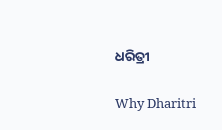ଧରିତ୍ରୀ

Why Dharitri